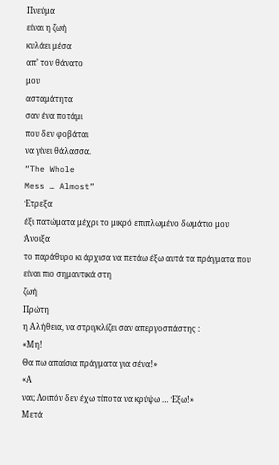Πνεύμα
είναι η ζωή
κυλάει μέσα
απ’ τον θάνατο
μου
ασταμάτητα
σαν ένα ποτάμι
που δεν φοβάται
να γίνει θάλασσα.
“The Whole
Mess … Almost”
Έτρεξα
έξι πατώματα μέχρι το μικρό επιπλωμένο δωμάτιο μου
Άνοιξα
το παράθυρο κι άρχισα να πετάω έξω αυτά τα πράγματα που είναι πιο σημαντικά στη
ζωή
Πρώτη
η Αλήθεια, να στριγκλίζει σαν απεργοσπάστης :
«Μη!
Θα πω απαίσια πράγματα για σένα!»
«Α
ναι; Λοιπόν δεν έχω τίποτα να κρύψω … Έξω!»
Μετά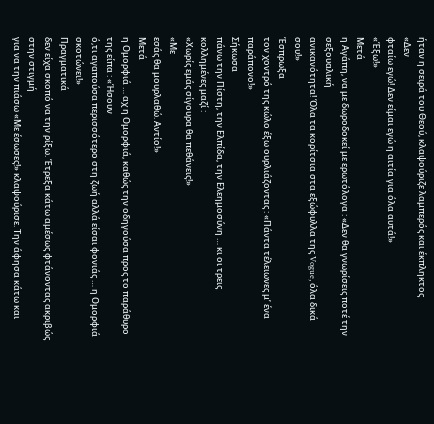ήταν η σειρά του Θεού, κλαψούριζε λαμπερός και έκπληκτος
«Δεν
φταίω εγώ! Δεν είμαι εγώ η αιτία για όλα αυτά!»
«Έξω!»
Μετά
η Αγάπη, να με δωροδοκεί με ερωτόλογα : «Δεν θα γνωρίσεις ποτέ την σεξουαλική
ανικανότητα! Όλα τα κορίτσια στα εξώφυλλα της Vogue, όλα δικά σου!»
Έσπρωξα
τον χοντρό της κώλο έξω ουρλιάζοντας : «Πάντα τέλειωνες μ’ ένα παράπονο!»
Σήκωσα
πάνω την Πίστη, την Ελπίδα, την Ελεημοσύνη … κι οι τρεις κολλημένες μαζί :
«Χωρίς εμάς σίγουρα θα πεθάνεις!»
«Με
εσάς θα μουρλαθώ. Αντίο!»
Μετά
η Ομορφιά … αχ η Ομορφιά, καθώς την οδηγούσα προς το παράθυρο της είπα : «Ήσουν
ό,τι αγαπούσα περισσότερο στη ζωή αλλά είσαι φονιάς … η Ομορφιά σκοτώνει!»
Πραγματικά
δεν είχα σκοπό να την ρίξω. Έτρεξα κάτω αμέσως φτάνοντας ακριβώς στην στιγμή
για να την πιάσω «Με έσωσες!» κλαψούρισε. Την άφησα κάτω και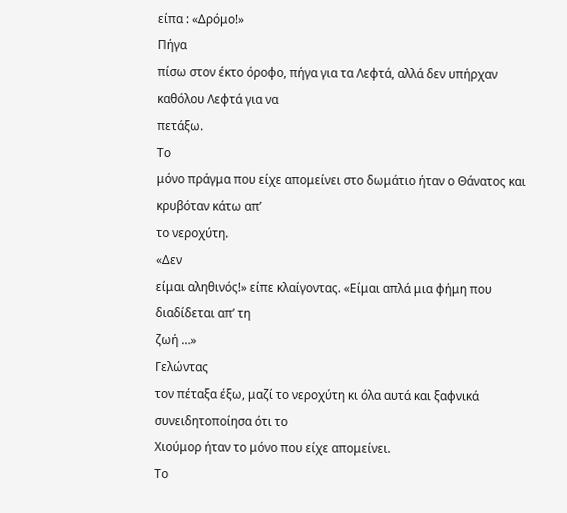είπα : «Δρόμο!»
Πήγα
πίσω στον έκτο όροφο, πήγα για τα Λεφτά, αλλά δεν υπήρχαν καθόλου Λεφτά για να
πετάξω.
Το
μόνο πράγμα που είχε απομείνει στο δωμάτιο ήταν ο Θάνατος και κρυβόταν κάτω απ’
το νεροχύτη.
«Δεν
είμαι αληθινός!» είπε κλαίγοντας. «Είμαι απλά μια φήμη που διαδίδεται απ’ τη
ζωή …»
Γελώντας
τον πέταξα έξω, μαζί το νεροχύτη κι όλα αυτά και ξαφνικά συνειδητοποίησα ότι το
Χιούμορ ήταν το μόνο που είχε απομείνει.
Το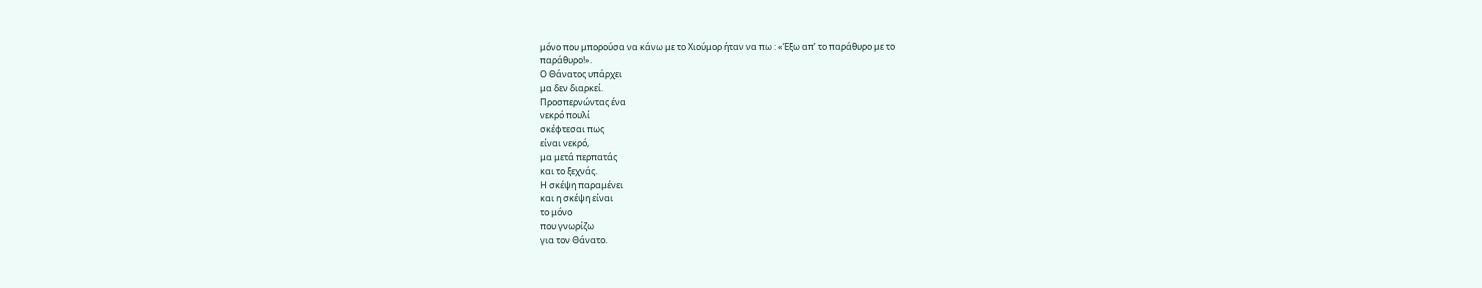μόνο που μπορούσα να κάνω με το Χιούμορ ήταν να πω : «Έξω απ’ το παράθυρο με το
παράθυρο!».
Ο Θάνατος υπάρχει
μα δεν διαρκεί.
Προσπερνώντας ένα
νεκρό πουλί
σκέφτεσαι πως
είναι νεκρό,
μα μετά περπατάς
και το ξεχνάς.
Η σκέψη παραμένει
και η σκέψη είναι
το μόνο
που γνωρίζω
για τον Θάνατο.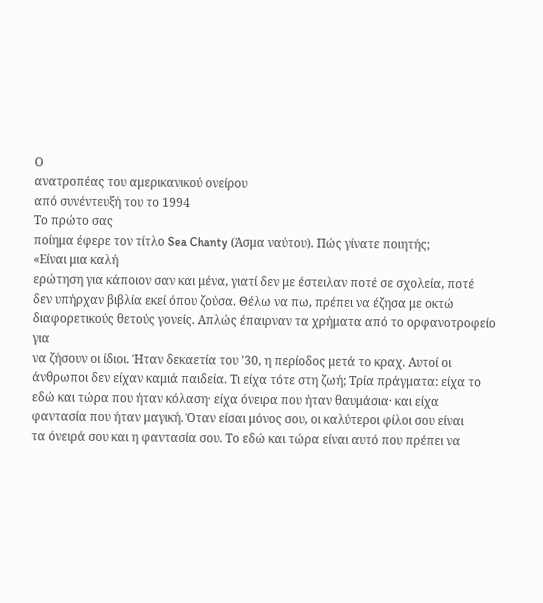Ο
ανατροπέας του αμερικανικού ονείρου
από συνέντευξή του το 1994
Το πρώτο σας
ποίημα έφερε τον τίτλο Sea Chanty (Άσμα ναύτου). Πώς γίνατε ποιητής;
«Είναι μια καλή
ερώτηση για κάποιον σαν και μένα, γιατί δεν με έστειλαν ποτέ σε σχολεία, ποτέ
δεν υπήρχαν βιβλία εκεί όπου ζούσα. Θέλω να πω, πρέπει να έζησα με οκτώ
διαφορετικούς θετούς γονείς. Απλώς έπαιρναν τα χρήματα από το ορφανοτροφείο για
να ζήσουν οι ίδιοι. Ήταν δεκαετία του '30, η περίοδος μετά το κραχ. Αυτοί οι
άνθρωποι δεν είχαν καμιά παιδεία. Τι είχα τότε στη ζωή; Τρία πράγματα: είχα το
εδώ και τώρα που ήταν κόλαση· είχα όνειρα που ήταν θαυμάσια· και είχα
φαντασία που ήταν μαγική. Όταν είσαι μόνος σου, οι καλύτεροι φίλοι σου είναι
τα όνειρά σου και η φαντασία σου. Το εδώ και τώρα είναι αυτό που πρέπει να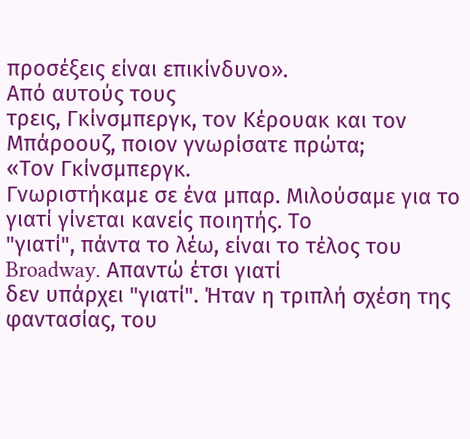προσέξεις είναι επικίνδυνο».
Από αυτούς τους
τρεις, Γκίνσμπεργκ, τον Κέρουακ και τον Μπάροουζ, ποιον γνωρίσατε πρώτα;
«Τον Γκίνσμπεργκ.
Γνωριστήκαμε σε ένα μπαρ. Μιλούσαμε για το γιατί γίνεται κανείς ποιητής. Το
"γιατί", πάντα το λέω, είναι το τέλος του Broadway. Απαντώ έτσι γιατί
δεν υπάρχει "γιατί". Ήταν η τριπλή σχέση της φαντασίας, του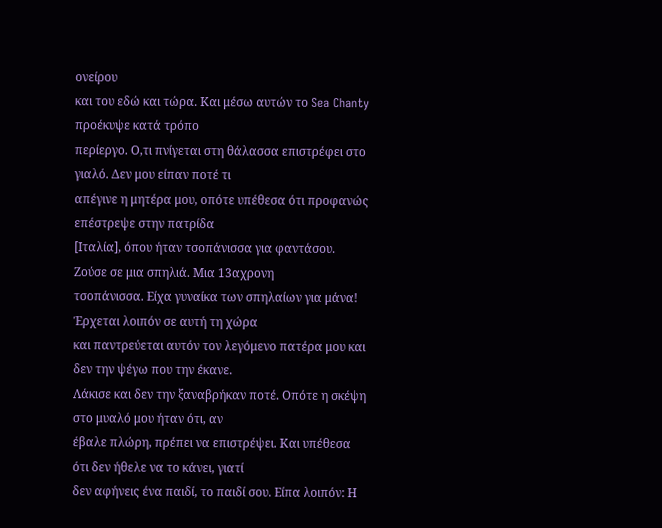ονείρου
και του εδώ και τώρα. Και μέσω αυτών το Sea Chanty προέκυψε κατά τρόπο
περίεργο. Ο,τι πνίγεται στη θάλασσα επιστρέφει στο γιαλό. Δεν μου είπαν ποτέ τι
απέγινε η μητέρα μου, οπότε υπέθεσα ότι προφανώς επέστρεψε στην πατρίδα
[Ιταλία], όπου ήταν τσοπάνισσα για φαντάσου. Ζούσε σε μια σπηλιά. Μια 13αχρονη
τσοπάνισσα. Είχα γυναίκα των σπηλαίων για μάνα! Έρχεται λοιπόν σε αυτή τη χώρα
και παντρεύεται αυτόν τον λεγόμενο πατέρα μου και δεν την ψέγω που την έκανε.
Λάκισε και δεν την ξαναβρήκαν ποτέ. Οπότε η σκέψη στο μυαλό μου ήταν ότι, αν
έβαλε πλώρη, πρέπει να επιστρέψει. Και υπέθεσα ότι δεν ήθελε να το κάνει, γιατί
δεν αφήνεις ένα παιδί, το παιδί σου. Είπα λοιπόν: Η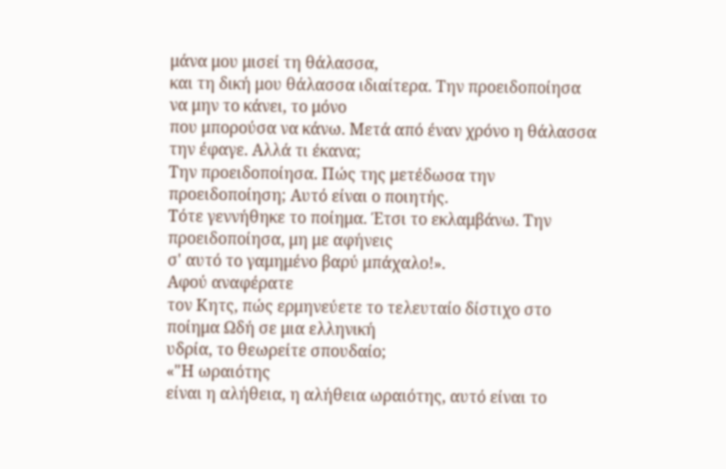μάνα μου μισεί τη θάλασσα,
και τη δική μου θάλασσα ιδιαίτερα. Την προειδοποίησα να μην το κάνει, το μόνο
που μπορούσα να κάνω. Μετά από έναν χρόνο η θάλασσα την έφαγε. Αλλά τι έκανα;
Την προειδοποίησα. Πώς της μετέδωσα την προειδοποίηση; Αυτό είναι ο ποιητής.
Τότε γεννήθηκε το ποίημα. Έτσι το εκλαμβάνω. Την προειδοποίησα, μη με αφήνεις
σ' αυτό το γαμημένο βαρύ μπάχαλο!».
Αφού αναφέρατε
τον Κητς, πώς ερμηνεύετε το τελευταίο δίστιχο στο ποίημα Ωδή σε μια ελληνική
υδρία, το θεωρείτε σπουδαίο;
«"Η ωραιότης
είναι η αλήθεια, η αλήθεια ωραιότης, αυτό είναι το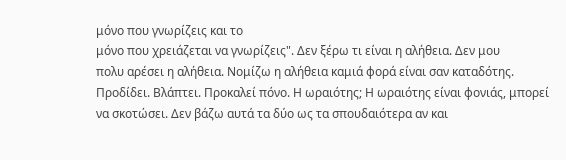μόνο που γνωρίζεις και το
μόνο που χρειάζεται να γνωρίζεις". Δεν ξέρω τι είναι η αλήθεια. Δεν μου
πολυ αρέσει η αλήθεια. Νομίζω η αλήθεια καμιά φορά είναι σαν καταδότης.
Προδίδει. Βλάπτει. Προκαλεί πόνο. Η ωραιότης; Η ωραιότης είναι φονιάς, μπορεί
να σκοτώσει. Δεν βάζω αυτά τα δύο ως τα σπουδαιότερα αν και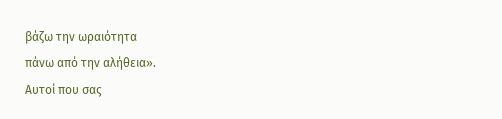βάζω την ωραιότητα
πάνω από την αλήθεια».
Αυτοί που σας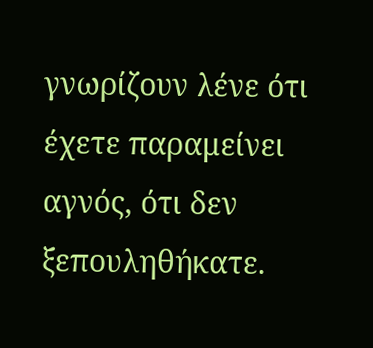γνωρίζουν λένε ότι έχετε παραμείνει αγνός, ότι δεν ξεπουληθήκατε.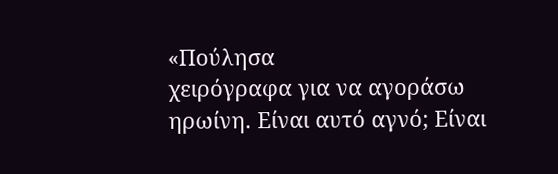«Πούλησα
χειρόγραφα για να αγοράσω ηρωίνη. Είναι αυτό αγνό; Είναι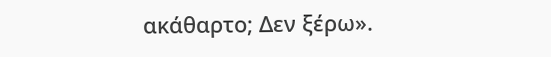ακάθαρτο; Δεν ξέρω».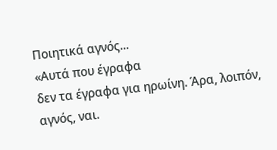Ποιητικά αγνός...
«Αυτά που έγραφα
δεν τα έγραφα για ηρωίνη. Άρα, λοιπόν, αγνός, ναι.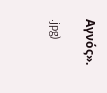Αγνός».

.jpg)